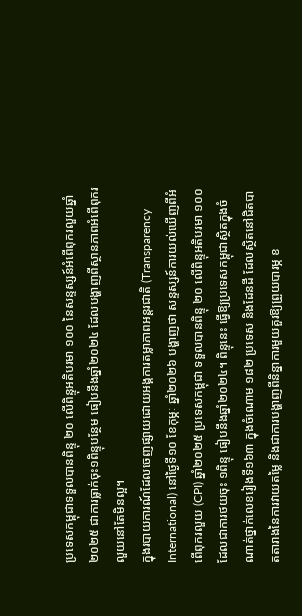ប្រទេសកម្ពុជាទទួលបានពិន្ទុ ២០ លើពិន្ទុអតិបរមា ១០០ នៃសន្ទស្សន៍អំពើពុករលួយឆ្នាំ២០២៥ ជាការធ្លាក់ចុះ១ពិន្ទុបន្ថែម ធៀបនឹងឆ្នាំ២០២៤ ដែលបង្ហាញពីស្ថានភាពអំពើពុករលួយនៅតែមិនល្អ។
ក្នុងរបាយការណ៍ដែលចេញផ្សាយដោយអង្គការតម្លាភាពអន្តរជាតិ (Transparency International) នៅថ្ងៃទី១០ ខែកុម្ភៈ ឆ្នាំ២០២៦ បង្ហាញថា សន្ទស្សន៍ការយល់ឃើញពីអំពើពុករលួយ (CPI) ឆ្នាំ២០២៥ ប្រទេសកម្ពុជា ទទួលបានពិន្ទុ ២០ លើពិន្ទុអតិបរមា ១០០ ដែលជាការថយចុះ ១ពិន្ទុ ធៀបនឹងឆ្នាំ២០២៤។ ពិន្ទុនេះ ធ្វើឱ្យប្រទេសកម្ពុជាស្ថិតក្នុងចំណាត់ថ្នាក់លេខរៀងទី១៦៣ ក្នុងចំណោម ១៨២ ប្រទេស និងដែនដី ដែលស្ថិតនៅជិតបាតតារាងនៃការវាយតម្លៃ និងជាការបង្ហាញពីនិន្នាការមួយគួរឱ្យព្រួយបារម្ភ ខ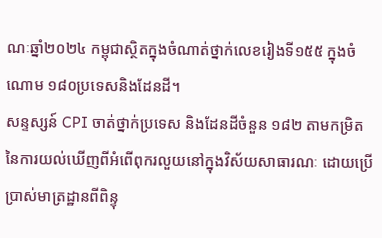ណៈឆ្នាំ២០២៤ កម្ពុជាស្ថិតក្នុងចំណាត់ថ្នាក់លេខរៀងទី១៥៥ ក្នុងចំណោម ១៨០ប្រទេសនិងដែនដី។
សន្ទស្សន៍ CPI ចាត់ថ្នាក់ប្រទេស និងដែនដីចំនួន ១៨២ តាមកម្រិតនៃការយល់ឃើញពីអំពើពុករលួយនៅក្នុងវិស័យសាធារណៈ ដោយប្រើប្រាស់មាត្រដ្ឋានពីពិន្ទុ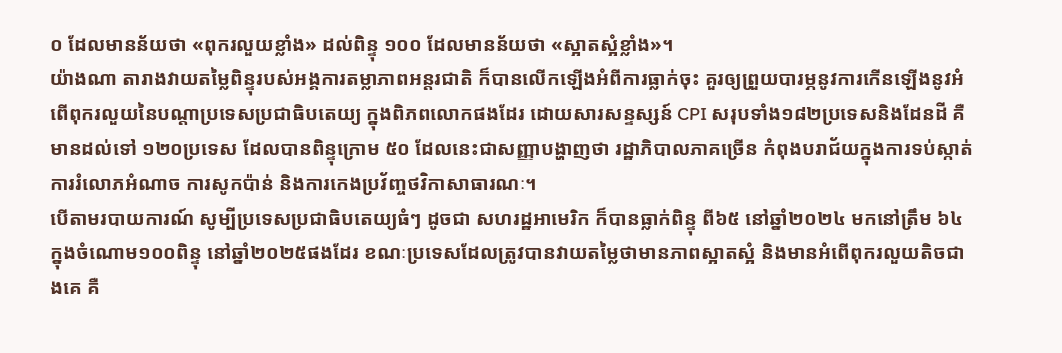០ ដែលមានន័យថា «ពុករលួយខ្លាំង» ដល់ពិន្ទុ ១០០ ដែលមានន័យថា «ស្អាតស្អំខ្លាំង»។
យ៉ាងណា តារាងវាយតម្លៃពិន្ទុរបស់អង្គការតម្លាភាពអន្តរជាតិ ក៏បានលើកឡើងអំពីការធ្លាក់ចុះ គួរឲ្យព្រួយបារម្ភនូវការកើនឡើងនូវអំពើពុករលួយនៃបណ្តាប្រទេសប្រជាធិបតេយ្យ ក្នុងពិភពលោកផងដែរ ដោយសារសន្ទស្សន៍ CPI សរុបទាំង១៨២ប្រទេសនិងដែនដី គឺមានដល់ទៅ ១២០ប្រទេស ដែលបានពិន្ទុក្រោម ៥០ ដែលនេះជាសញ្ញាបង្ហាញថា រដ្ឋាភិបាលភាគច្រើន កំពុងបរាជ័យក្នុងការទប់ស្កាត់ការរំលោភអំណាច ការសូកប៉ាន់ និងការកេងប្រវ័ញ្ចថវិកាសាធារណៈ។
បើតាមរបាយការណ៍ សូម្បីប្រទេសប្រជាធិបតេយ្យធំៗ ដូចជា សហរដ្ឋអាមេរិក ក៏បានធ្លាក់ពិន្ទុ ពី៦៥ នៅឆ្នាំ២០២៤ មកនៅត្រឹម ៦៤ ក្នុងចំណោម១០០ពិន្ទុ នៅឆ្នាំ២០២៥ផងដែរ ខណៈប្រទេសដែលត្រូវបានវាយតម្លៃថាមានភាពស្អាតស្អំ និងមានអំពើពុករលួយតិចជាងគេ គឺ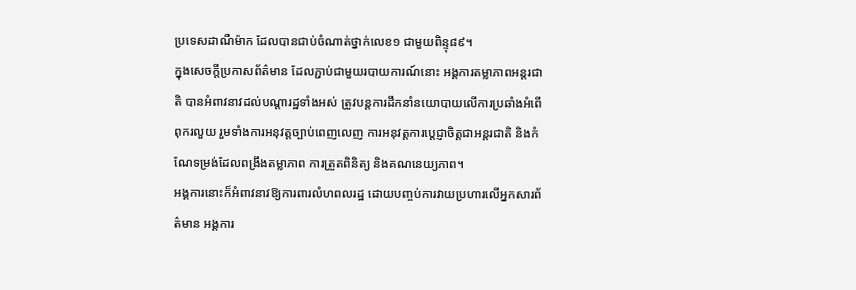ប្រទេសដាណឺម៉ាក ដែលបានជាប់ចំណាត់ថ្នាក់លេខ១ ជាមួយពិន្ទុ៨៩។
ក្នុងសេចក្តីប្រកាសព័ត៌មាន ដែលភ្ជាប់ជាមួយរបាយការណ៍នោះ អង្គការតម្លាភាពអន្តរជាតិ បានអំពាវនាវដល់បណ្តារដ្ឋទាំងអស់ ត្រូវបន្តការដឹកនាំនយោបាយលើការប្រឆាំងអំពើពុករលួយ រួមទាំងការអនុវត្តច្បាប់ពេញលេញ ការអនុវត្តការប្តេជ្ញាចិត្តជាអន្តរជាតិ និងកំណែទម្រង់ដែលពង្រឹងតម្លាភាព ការត្រួតពិនិត្យ និងគណនេយ្យភាព។
អង្គការនោះក៏អំពាវនាវឱ្យការពារលំហពលរដ្ឋ ដោយបញ្ចប់ការវាយប្រហារលើអ្នកសារព័ត៌មាន អង្គការ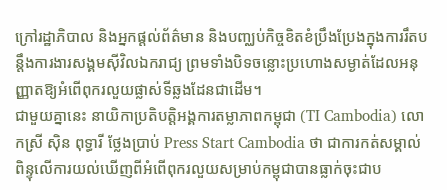ក្រៅរដ្ឋាភិបាល និងអ្នកផ្តល់ព័ត៌មាន និងបញ្ឈប់កិច្ចខិតខំប្រឹងប្រែងក្នុងការរឹតបន្តឹងការងារសង្គមស៊ីវិលឯករាជ្យ ព្រមទាំងបិទចន្លោះប្រហោងសម្ងាត់ដែលអនុញ្ញាតឱ្យអំពើពុករលួយផ្លាស់ទីឆ្លងដែនជាដើម។
ជាមួយគ្នានេះ នាយិកាប្រតិបត្តិអង្គការតម្លាភាពកម្ពុជា (TI Cambodia) លោកស្រី ស៊ិន ពុទ្ធារី ថ្លែងប្រាប់ Press Start Cambodia ថា ជាការកត់សម្គាល់ ពិន្ទុលើការយល់ឃើញពីអំពើពុករលួយសម្រាប់កម្ពុជាបានធ្លាក់ចុះជាប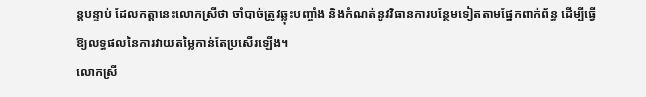ន្តបន្ទាប់ ដែលកត្តានេះលោកស្រីថា ចាំបាច់ត្រូវឆ្លុះបញ្ចាំង និងកំណត់នូវវិធានការបន្ថែមទៀតតាមផ្នែកពាក់ព័ន្ធ ដើម្បីធ្វើឱ្យលទ្ធផលនៃការវាយតម្លៃកាន់តែប្រសើរឡើង។
លោកស្រី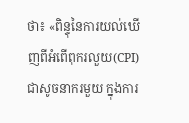ថា៖ «ពិន្ទុនៃការយល់ឃើញពីអំពើពុករលួយ(CPI) ជាសូចនាករមួយ ក្នុងការ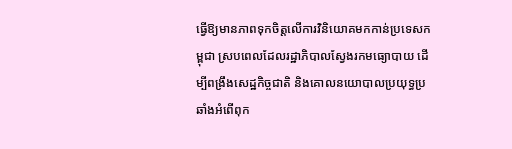ធ្វើឱ្យមានភាពទុកចិត្តលើការវិនិយោគមកកាន់ប្រទេសកម្ពុជា ស្របពេលដែលរដ្ឋាភិបាលស្វែងរកមធ្យោបាយ ដើម្បីពង្រឹងសេដ្ឋកិច្ចជាតិ និងគោលនយោបាលប្រយុទ្ធប្រឆាំងអំពើពុក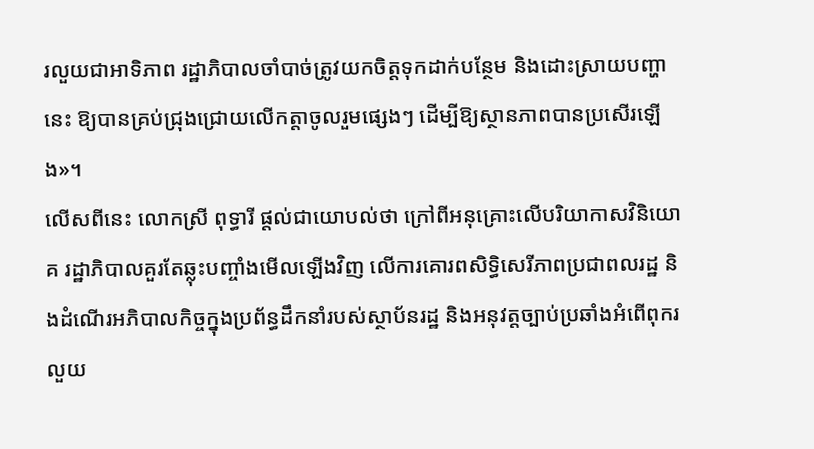រលួយជាអាទិភាព រដ្ឋាភិបាលចាំបាច់ត្រូវយកចិត្តទុកដាក់បន្ថែម និងដោះស្រាយបញ្ហានេះ ឱ្យបានគ្រប់ជ្រុងជ្រោយលើកត្តាចូលរួមផ្សេងៗ ដើម្បីឱ្យស្ថានភាពបានប្រសើរឡើង»។
លើសពីនេះ លោកស្រី ពុទ្ធារី ផ្តល់ជាយោបល់ថា ក្រៅពីអនុគ្រោះលើបរិយាកាសវិនិយោគ រដ្ឋាភិបាលគួរតែឆ្លុះបញ្ចាំងមើលឡើងវិញ លើការគោរពសិទ្ធិសេរីភាពប្រជាពលរដ្ឋ និងដំណើរអភិបាលកិច្ចក្នុងប្រព័ន្ធដឹកនាំរបស់ស្ថាប័នរដ្ឋ និងអនុវត្តច្បាប់ប្រឆាំងអំពើពុករលួយ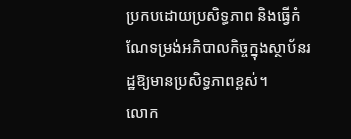ប្រកបដោយប្រសិទ្ធភាព និងធ្វើកំណែទម្រង់អភិបាលកិច្ចក្នុងស្ថាប័នរដ្ឋឱ្យមានប្រសិទ្ធភាពខ្ពស់។
លោក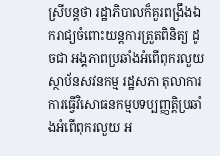ស្រីបន្តថា រដ្ឋាភិបាលក៏គួរពង្រឹងឯករាជ្យចំពោះយន្តការត្រួតពិនិត្យ ដូចជា អង្គភាពប្រឆាំងអំពើពុករលួយ ស្ថាប័នសវនកម្ម រដ្ឋសភា តុលាការ ការធ្វើវិសោធនកម្មបទប្បញ្ញត្តិប្រឆាំងអំពើពុករលួយ អ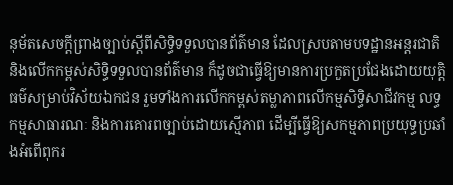នុម័តសេចក្ដីព្រាងច្បាប់ស្ដីពីសិទ្ធិទទួលបានព័ត៌មាន ដែលស្របតាមបទដ្ឋានអន្តរជាតិ និងលើកកម្ពស់សិទ្ធិទទួលបានព័ត៌មាន ក៏ដូចជាធ្វើឱ្យមានការប្រកួតប្រជែងដោយយុត្តិធម៌សម្រាប់វិស័យឯកជន រួមទាំងការលើកកម្ពស់តម្លាភាពលើកម្មសិទ្ធិសាជីវកម្ម លទ្ធកម្មសាធារណៈ និងការគោរពច្បាប់ដោយស្មើភាព ដើម្បីធ្វើឱ្យសកម្មភាពប្រយុទ្ធប្រឆាំងអំពើពុករ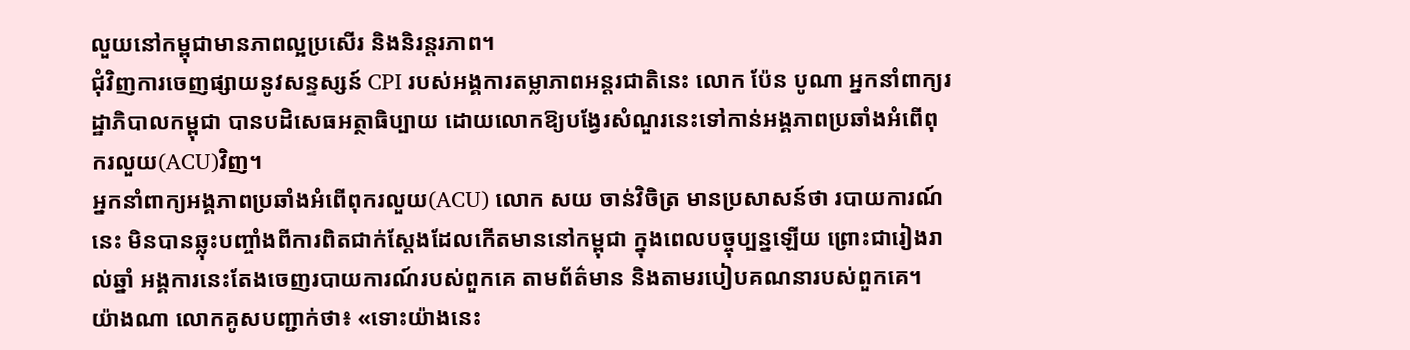លួយនៅកម្ពុជាមានភាពល្អប្រសើរ និងនិរន្តរភាព។
ជុំវិញការចេញផ្សាយនូវសន្ទស្សន៍ CPI របស់អង្គការតម្លាភាពអន្តរជាតិនេះ លោក ប៉ែន បូណា អ្នកនាំពាក្យរដ្ឋាភិបាលកម្ពុជា បានបដិសេធអត្ថាធិប្បាយ ដោយលោកឱ្យបង្វែរសំណួរនេះទៅកាន់អង្គភាពប្រឆាំងអំពើពុករលួយ(ACU)វិញ។
អ្នកនាំពាក្យអង្គភាពប្រឆាំងអំពើពុករលួយ(ACU) លោក សយ ចាន់វិចិត្រ មានប្រសាសន៍ថា របាយការណ៍នេះ មិនបានឆ្លុះបញ្ចាំងពីការពិតជាក់ស្តែងដែលកើតមាននៅកម្ពុជា ក្នុងពេលបច្ចុប្បន្នឡើយ ព្រោះជារៀងរាល់ឆ្នាំ អង្គការនេះតែងចេញរបាយការណ៍របស់ពួកគេ តាមព័ត៌មាន និងតាមរបៀបគណនារបស់ពួកគេ។
យ៉ាងណា លោកគូសបញ្ជាក់ថា៖ «ទោះយ៉ាងនេះ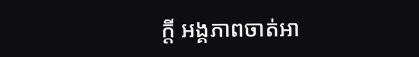ក្តី អង្គភាពចាត់អា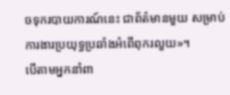ចទុករបាយការណ៍នេះ ជាព័ត៌មានមួយ សម្រាប់ការងារប្រយុទ្ធប្រឆាំងអំពើពុករលួយ»។
បើតាមអ្នកនាំពា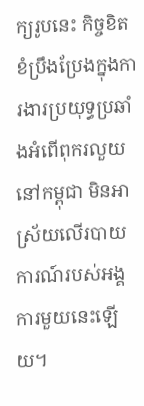ក្យរូបនេះ កិច្ចខិតខំប្រឹងប្រែងក្នុងការងារប្រយុទ្ធប្រឆាំងអំពើពុករលួយនៅកម្ពុជា មិនអាស្រ័យលើរបាយការណ៍របស់អង្គការមួយនេះឡើយ។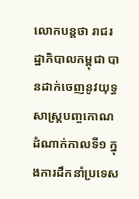លោកបន្តថា រាជរដ្ឋាភិបាលកម្ពុជា បានដាក់ចេញនូវយុទ្ធសាស្ត្របញ្ចកោណដំណាក់កាលទី១ ក្នុងការដឹកនាំប្រទេស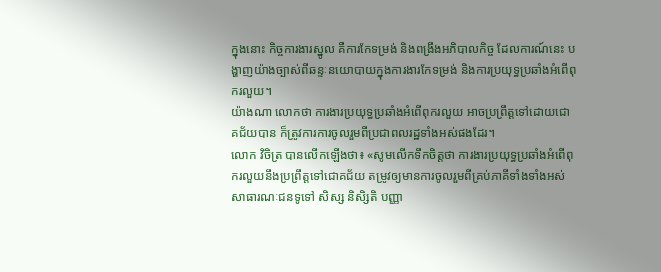ក្នុងនោះ កិច្ចការងារស្នូល គឺការកែទម្រង់ និងពង្រឹងអភិបាលកិច្ច ដែលការណ៍នេះ បង្ហាញយ៉ាងច្បាស់ពីឆន្ទៈនយោបាយក្នុងការងារកែទម្រង់ និងការប្រយុទ្ធប្រឆាំងអំពើពុករលួយ។
យ៉ាងណា លោកថា ការងារប្រយុទ្ធប្រឆាំងអំពើពុករលួយ អាចប្រព្រឹត្តទៅដោយជោគជ័យបាន ក៏ត្រូវការការចូលរួមពីប្រជាពលរដ្ឋទាំងអស់ផងដែរ។
លោក វិចិត្រ បានលើកឡើងថា៖ «សូមលើកទឹកចិត្តថា ការងារប្រយុទ្ធប្រឆាំងអំពើពុករលួយនឹងប្រព្រឹត្តទៅជោគជ័យ តម្រូវឲ្យមានការចូលរួមពីគ្រប់ភាគីទាំងទាំងអស់ សាធារណៈជនទូទៅ សិស្ស និសិ្សតិ បញ្ញា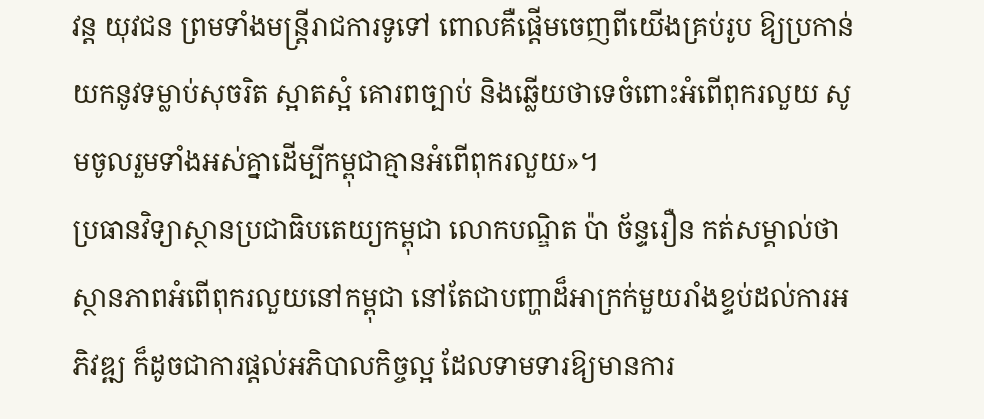វន្ត យុវជន ព្រមទាំងមន្រ្តីរាជការទូទៅ ពោលគឺផ្តើមចេញពីយើងគ្រប់រូប ឱ្យប្រកាន់យកនូវទម្លាប់សុចរិត ស្អាតស្អំ គោរពច្បាប់ និងឆ្លើយថាទេចំពោះអំពើពុករលួយ សូមចូលរួមទាំងអស់គ្នាដើម្បីកម្ពុជាគ្មានអំពើពុករលួយ»។
ប្រធានវិទ្យាស្ថានប្រជាធិបតេយ្យកម្ពុជា លោកបណ្ឌិត ប៉ា ច័ន្ទរឿន កត់សម្គាល់ថា ស្ថានភាពអំពើពុករលួយនៅកម្ពុជា នៅតែជាបញ្ហាដ៏អាក្រក់មួយរាំងខ្ទប់ដល់ការអភិវឌ្ឍ ក៏ដូចជាការផ្ដល់អភិបាលកិច្ចល្អ ដែលទាមទារឱ្យមានការ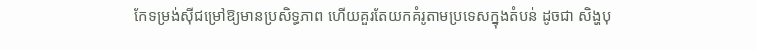កែទម្រង់ស៊ីជម្រៅឱ្យមានប្រសិទ្ធភាព ហើយគួរតែយកគំរូតាមប្រទេសក្នុងតំបន់ ដូចជា សិង្ហបុ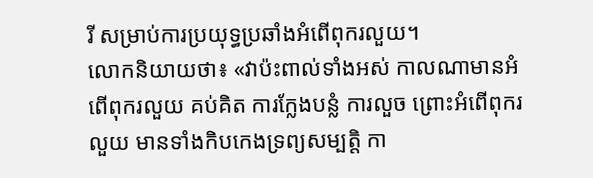រី សម្រាប់ការប្រយុទ្ធប្រឆាំងអំពើពុករលួយ។
លោកនិយាយថា៖ «វាប៉ះពាល់ទាំងអស់ កាលណាមានអំពើពុករលួយ គប់គិត ការក្លែងបន្លំ ការលួច ព្រោះអំពើពុករលួយ មានទាំងកិបកេងទ្រព្យសម្បតិ្ត កា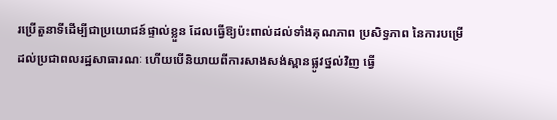រប្រើតួនាទីដើម្បីជាប្រយោជន៍ផ្ទាល់ខ្លួន ដែលធ្វើឱ្យប៉ះពាល់ដល់ទាំងគុណភាព ប្រសិទ្ធភាព នៃការបម្រើដល់ប្រជាពលរដ្ឋសាធារណៈ ហើយបើនិយាយពីការសាងសង់ស្ពានផ្លូវថ្នល់វិញ ធ្វើ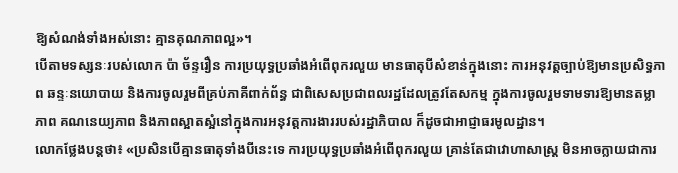ឱ្យសំណង់ទាំងអស់នោះ គ្មានគុណភាពល្អ»។
បើតាមទស្សនៈរបស់លោក ប៉ា ច័ន្ទរឿន ការប្រយុទ្ធប្រឆាំងអំពើពុករលួយ មានធាតុបីសំខាន់ក្នុងនោះ ការអនុវត្តច្បាប់ឱ្យមានប្រសិទ្ធភាព ឆន្ទៈនយោបាយ និងការចូលរួមពីគ្រប់ភាគីពាក់ព័ន្ធ ជាពិសេសប្រជាពលរដ្ឋដែលត្រូវតែសកម្ម ក្នុងការចូលរួមទាមទារឱ្យមានតម្លាភាព គណនេយ្យភាព និងភាពស្អាតស្អំនៅក្នុងការអនុវត្តការងាររបស់រដ្ឋាភិបាល ក៏ដូចជាអាជ្ញាធរមូលដ្ឋាន។
លោកថ្លែងបន្តថា៖ «ប្រសិនបើគ្មានធាតុទាំងបីនេះទេ ការប្រយុទ្ធប្រឆាំងអំពើពុករលួយ គ្រាន់តែជាវោហាសាស្ត្រ មិនអាចក្លាយជាការ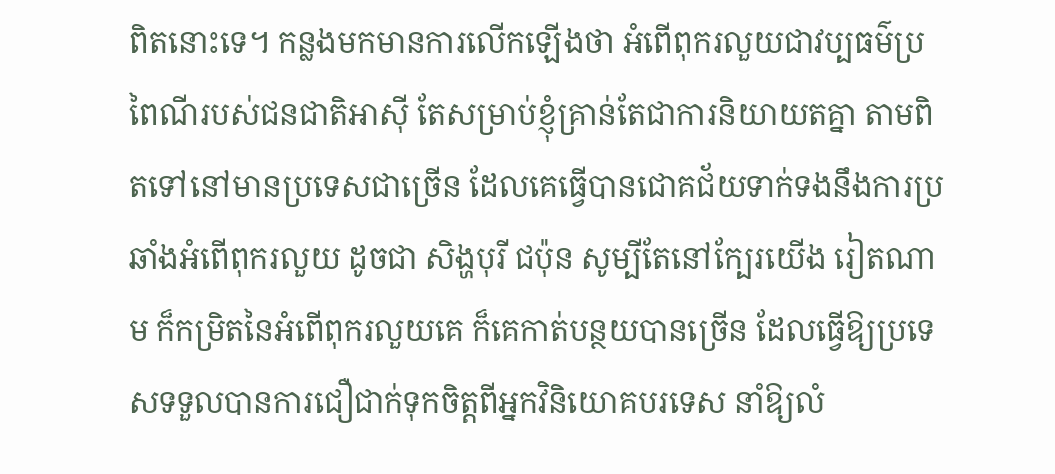ពិតនោះទេ។ កន្លងមកមានការលើកឡើងថា អំពើពុករលួយជាវប្បធម៌ប្រពៃណីរបស់ជនជាតិអាស៊ី តែសម្រាប់ខ្ញុំគ្រាន់តែជាការនិយាយតគ្នា តាមពិតទៅនៅមានប្រទេសជាច្រើន ដែលគេធ្វើបានជោគជ័យទាក់ទងនឹងការប្រឆាំងអំពើពុករលួយ ដូចជា សិង្ហបុរី ជប៉ុន សូម្បីតែនៅក្បែរយើង រៀតណាម ក៏កម្រិតនៃអំពើពុករលួយគេ ក៏គេកាត់បន្ថយបានច្រើន ដែលធ្វើឱ្យប្រទេសទទួលបានការជឿជាក់ទុកចិត្តពីអ្នកវិនិយោគបរទេស នាំឱ្យលំ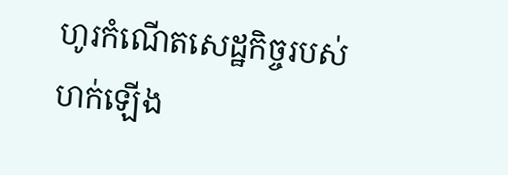ហូរកំណើតសេដ្ឋកិច្ចរបស់ហក់ឡើង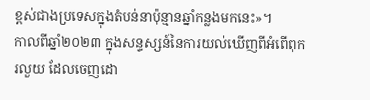ខ្ពស់ជាងប្រទេសក្នុងតំបន់នាប៉ុន្មានឆ្នាំកន្លងមកនេះ»។
កាលពីឆ្នាំ២០២៣ ក្នុងសន្ទស្សន៍នៃការយល់ឃើញពីអំពើពុករលួយ ដែលចេញដោ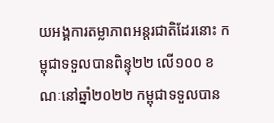យអង្គការតម្លាភាពអន្តរជាតិដែរនោះ កម្ពុជាទទួលបានពិន្ទុ២២ លើ១០០ ខណៈនៅឆ្នាំ២០២២ កម្ពុជាទទួលបាន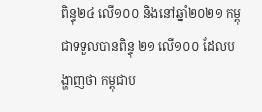ពិន្ទុ២៤ លើ១០០ និងនៅឆ្នាំ២០២១ កម្ពុជាទទួលបានពិន្ទុ ២១ លើ១០០ ដែលបង្ហាញថា កម្ពុជាប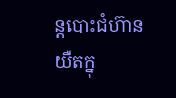ន្តបោះជំហ៊ានយឺតក្នុ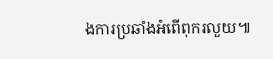ងការប្រឆាំងអំពើពុករលួយ៕